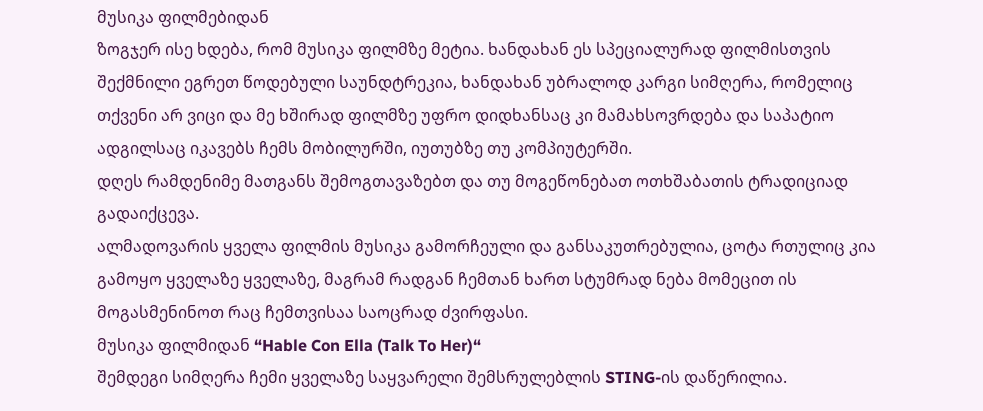მუსიკა ფილმებიდან
ზოგჯერ ისე ხდება, რომ მუსიკა ფილმზე მეტია. ხანდახან ეს სპეციალურად ფილმისთვის შექმნილი ეგრეთ წოდებული საუნდტრეკია, ხანდახან უბრალოდ კარგი სიმღერა, რომელიც თქვენი არ ვიცი და მე ხშირად ფილმზე უფრო დიდხანსაც კი მამახსოვრდება და საპატიო ადგილსაც იკავებს ჩემს მობილურში, იუთუბზე თუ კომპიუტერში.
დღეს რამდენიმე მათგანს შემოგთავაზებთ და თუ მოგეწონებათ ოთხშაბათის ტრადიციად გადაიქცევა.
ალმადოვარის ყველა ფილმის მუსიკა გამორჩეული და განსაკუთრებულია, ცოტა რთულიც კია გამოყო ყველაზე ყველაზე, მაგრამ რადგან ჩემთან ხართ სტუმრად ნება მომეცით ის მოგასმენინოთ რაც ჩემთვისაა საოცრად ძვირფასი.
მუსიკა ფილმიდან “Hable Con Ella (Talk To Her)“
შემდეგი სიმღერა ჩემი ყველაზე საყვარელი შემსრულებლის STING-ის დაწერილია.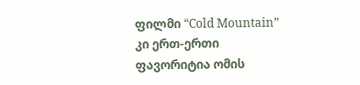ფილმი “Cold Mountain” კი ერთ-ერთი ფავორიტია ომის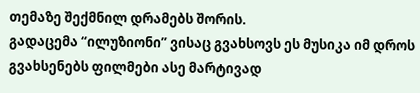თემაზე შექმნილ დრამებს შორის.
გადაცემა “ილუზიონი” ვისაც გვახსოვს ეს მუსიკა იმ დროს გვახსენებს ფილმები ასე მარტივად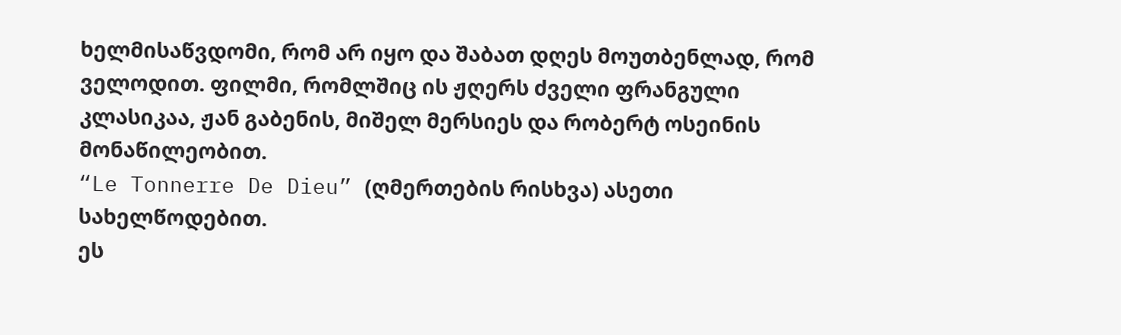ხელმისაწვდომი, რომ არ იყო და შაბათ დღეს მოუთბენლად, რომ ველოდით. ფილმი, რომლშიც ის ჟღერს ძველი ფრანგული კლასიკაა, ჟან გაბენის, მიშელ მერსიეს და რობერტ ოსეინის მონაწილეობით.
“Le Tonnerre De Dieu” (ღმერთების რისხვა) ასეთი სახელწოდებით.
ეს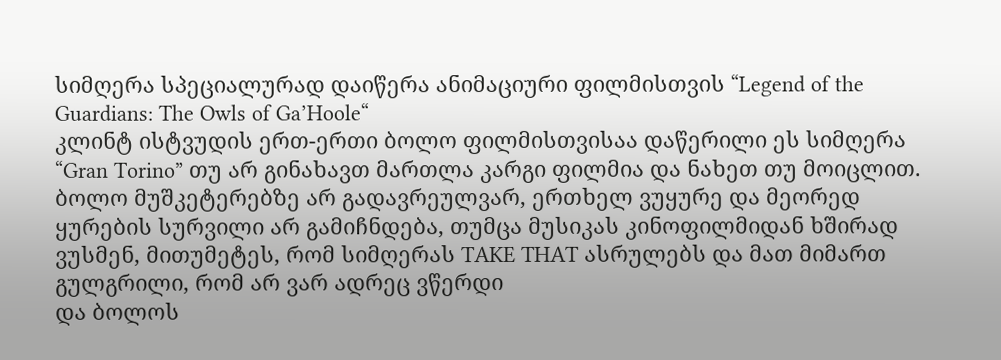სიმღერა სპეციალურად დაიწერა ანიმაციური ფილმისთვის “Legend of the Guardians: The Owls of Ga’Hoole“
კლინტ ისტვუდის ერთ-ერთი ბოლო ფილმისთვისაა დაწერილი ეს სიმღერა
“Gran Torino” თუ არ გინახავთ მართლა კარგი ფილმია და ნახეთ თუ მოიცლით.
ბოლო მუშკეტერებზე არ გადავრეულვარ, ერთხელ ვუყურე და მეორედ ყურების სურვილი არ გამიჩნდება, თუმცა მუსიკას კინოფილმიდან ხშირად ვუსმენ, მითუმეტეს, რომ სიმღერას TAKE THAT ასრულებს და მათ მიმართ გულგრილი, რომ არ ვარ ადრეც ვწერდი
და ბოლოს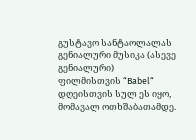გუსტავო სანტაოლალას გენიალური მუსიკა (ასევე გენიალური) ფილმისთვის “Babel“
დღეისთვის სულ ეს იყო, მომავალ ოთხშაბათამდე.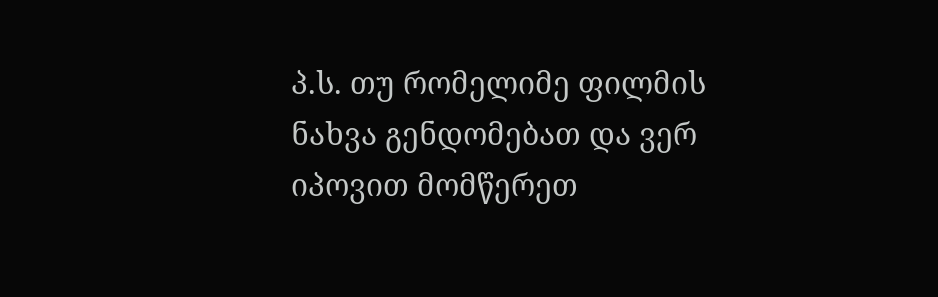პ.ს. თუ რომელიმე ფილმის ნახვა გენდომებათ და ვერ იპოვით მომწერეთ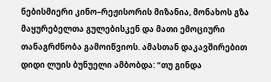ნებისმიერი კინო–რეჟისორის მიზანია, მონახოს გზა მაყურებელთა გულებისკენ და მათი ემოციური თანაგრძნობა გამოიწვიოს. ამასთან დაკავშირებით დიდი ლუის ბუნუელი ამბობდა: “თუ გინდა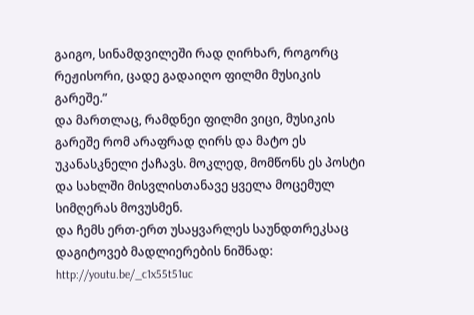გაიგო, სინამდვილეში რად ღირხარ, როგორც რეჟისორი, ცადე გადაიღო ფილმი მუსიკის გარეშე.”
და მართლაც, რამდნეი ფილმი ვიცი, მუსიკის გარეშე რომ არაფრად ღირს და მატო ეს უკანასკნელი ქაჩავს. მოკლედ, მომწონს ეს პოსტი და სახლში მისვლისთანავე ყველა მოცემულ სიმღერას მოვუსმენ.
და ჩემს ერთ-ერთ უსაყვარლეს საუნდთრეკსაც დაგიტოვებ მადლიერების ნიშნად: http://youtu.be/_c1x55t51uc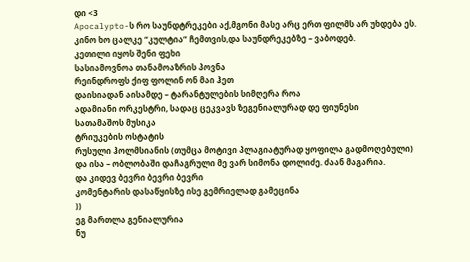დი <3
Apocalypto-ს რო საუნდტრეკები აქ,მგონი მასე არც ერთ ფილმს არ უხდება ეს.
კინო ხო ცალკე “კულტია” ჩემთვის,და საუნდრეკებზე – ვაბოდებ.
კეთილი იყოს შენი ფეხი
სასიამოვნოა თანამოაზრის პოვნა
რეინდროფს ქიფ ფოლინ ონ მაი ჰეთ
დაისიადან აისამდე – ტარანტულების სიმღერა როა
ადამიანი ორკესტრი, სადაც ცეკვავს ზეგენიალურად დე ფიუნესი
სათამაშოს მუსიკა
ტრიუკების ოსტატის
რუსული ჰოლმსიანის (თუმცა მოტივი პლაგიატურად ყოფილა გადმოღებული)
და ისა – ობლობაში დაჩაგრული მე ვარ სიმონა დოლიძე. ძაან მაგარია.
და კიდევ ბევრი ბევრი ბევრი
კომენტარის დასაწყისზე ისე გემრიელად გამეცინა
))
ეგ მართლა გენიალურია
ნუ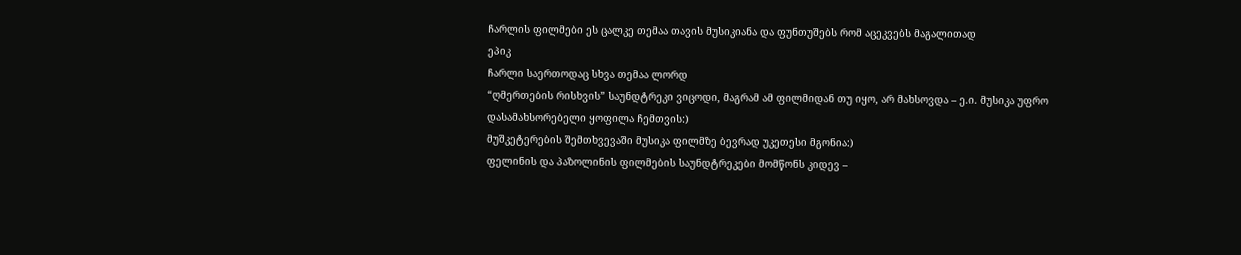ჩარლის ფილმები ეს ცალკე თემაა თავის მუსიკიანა და ფუნთუშებს რომ აცეკვებს მაგალითად
ეპიკ
ჩარლი საერთოდაც სხვა თემაა ლორდ
“ღმერთების რისხვის” საუნდტრეკი ვიცოდი, მაგრამ ამ ფილმიდან თუ იყო, არ მახსოვდა – ე.ი. მუსიკა უფრო დასამახსორებელი ყოფილა ჩემთვის:)
მუშკეტერების შემთხვევაში მუსიკა ფილმზე ბევრად უკეთესი მგონია:)
ფელინის და პაზოლინის ფილმების საუნდტრეკები მომწონს კიდევ –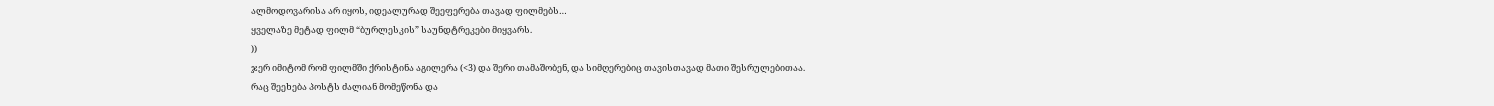ალმოდოვარისა არ იყოს, იდეალურად შეეფერება თავად ფილმებს…
ყველაზე მეტად ფილმ “ბურლესკის” საუნდტრეკები მიყვარს.
))
ჯერ იმიტომ რომ ფილმში ქრისტინა აგილერა (<3) და შერი თამაშობენ, და სიმღერებიც თავისთავად მათი შესრულებითაა.
რაც შეეხება პოსტს ძალიან მომეწონა და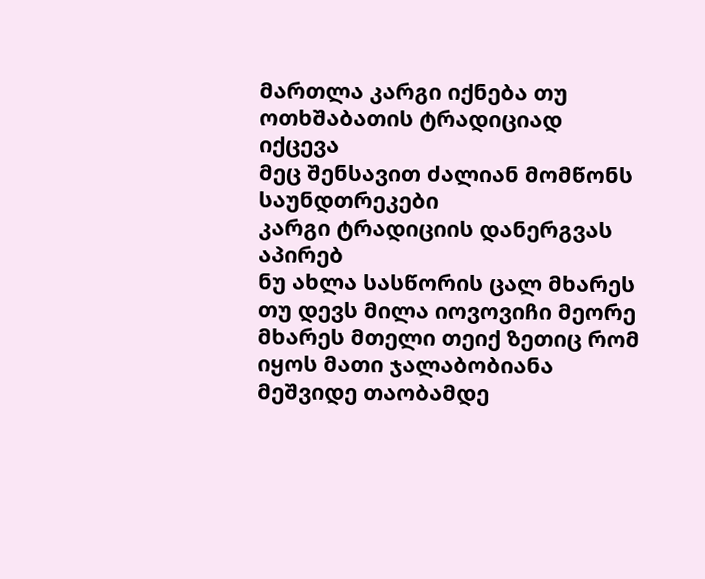მართლა კარგი იქნება თუ ოთხშაბათის ტრადიციად იქცევა
მეც შენსავით ძალიან მომწონს საუნდთრეკები
კარგი ტრადიციის დანერგვას აპირებ
ნუ ახლა სასწორის ცალ მხარეს თუ დევს მილა იოვოვიჩი მეორე მხარეს მთელი თეიქ ზეთიც რომ იყოს მათი ჯალაბობიანა მეშვიდე თაობამდე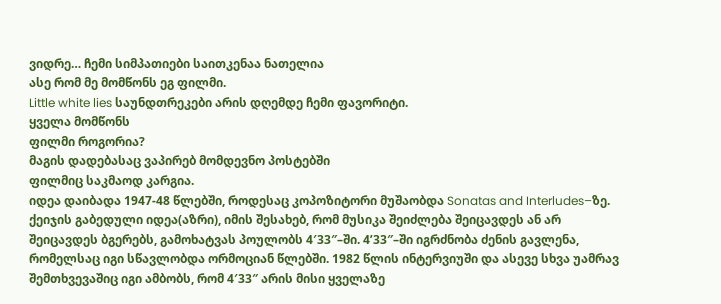ვიდრე… ჩემი სიმპათიები საითკენაა ნათელია
ასე რომ მე მომწონს ეგ ფილმი.
Little white lies საუნდთრეკები არის დღემდე ჩემი ფავორიტი.
ყველა მომწონს
ფილმი როგორია?
მაგის დადებასაც ვაპირებ მომდევნო პოსტებში
ფილმიც საკმაოდ კარგია.
იდეა დაიბადა 1947-48 წლებში, როდესაც კოპოზიტორი მუშაობდა Sonatas and Interludes–ზე. ქეიჯის გაბედული იდეა(აზრი), იმის შესახებ, რომ მუსიკა შეიძლება შეიცავდეს ან არ შეიცავდეს ბგერებს, გამოხატვას პოულობს 4′33″–ში. 4’33″–ში იგრძნობა ძენის გავლენა, რომელსაც იგი სწავლობდა ორმოციან წლებში. 1982 წლის ინტერვიუში და ასევე სხვა უამრავ შემთხვევაშიც იგი ამბობს, რომ 4′33″ არის მისი ყველაზე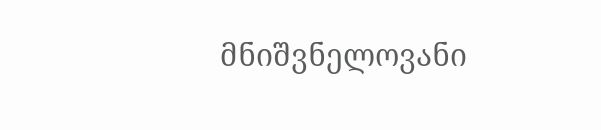მნიშვნელოვანი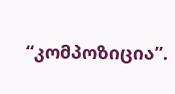“კომპოზიცია”.